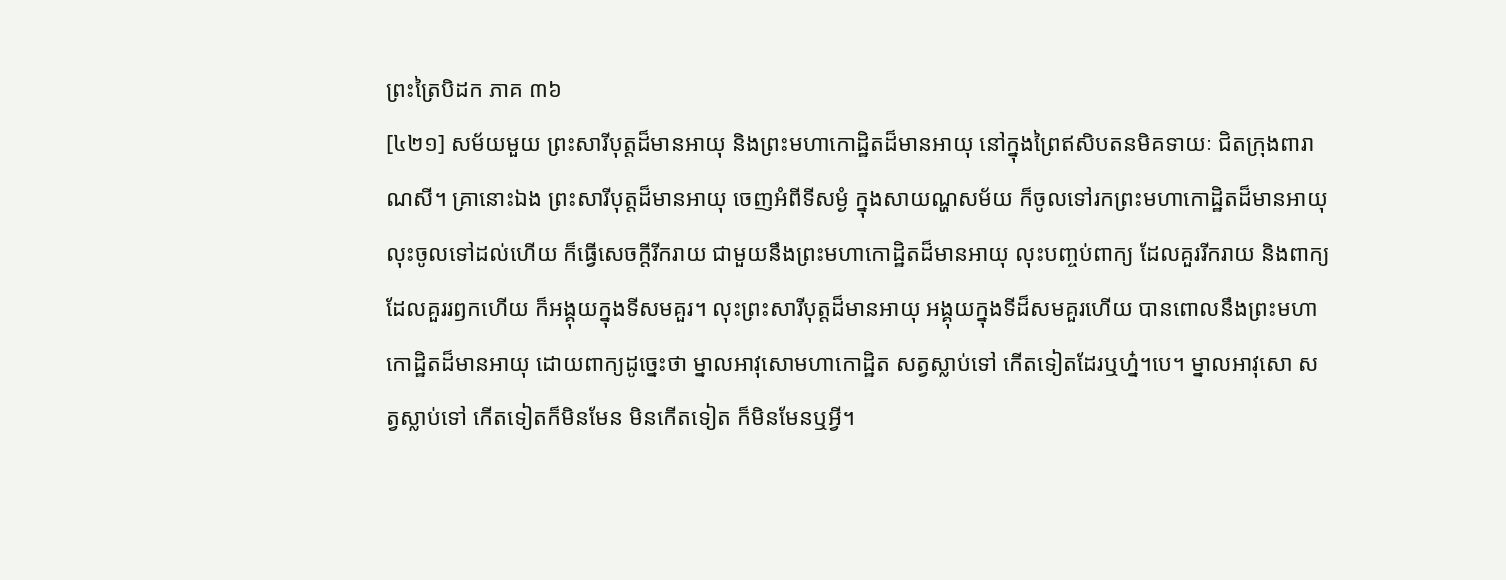ព្រះត្រៃបិដក ភាគ ៣៦
[៤២១] សម័យមួយ ព្រះសារីបុត្តដ៏មានអាយុ និងព្រះមហាកោដ្ឋិតដ៏មានអាយុ នៅក្នុងព្រៃឥសិបតនមិគទាយៈ ជិតក្រុងពារាណសី។ គ្រានោះឯង ព្រះសារីបុត្តដ៏មានអាយុ ចេញអំពីទីសម្ងំ ក្នុងសាយណ្ហសម័យ ក៏ចូលទៅរកព្រះមហាកោដ្ឋិតដ៏មានអាយុ លុះចូលទៅដល់ហើយ ក៏ធ្វើសេចក្តីរីករាយ ជាមួយនឹងព្រះមហាកោដ្ឋិតដ៏មានអាយុ លុះបញ្ចប់ពាក្យ ដែលគួររីករាយ និងពាក្យដែលគួររឭកហើយ ក៏អង្គុយក្នុងទីសមគួរ។ លុះព្រះសារីបុត្តដ៏មានអាយុ អង្គុយក្នុងទីដ៏សមគួរហើយ បានពោលនឹងព្រះមហាកោដ្ឋិតដ៏មានអាយុ ដោយពាក្យដូច្នេះថា ម្នាលអាវុសោមហាកោដ្ឋិត សត្វស្លាប់ទៅ កើតទៀតដែរឬហ្ន៎។បេ។ ម្នាលអាវុសោ សត្វស្លាប់ទៅ កើតទៀតក៏មិនមែន មិនកើតទៀត ក៏មិនមែនឬអ្វី។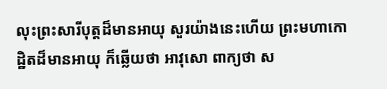លុះព្រះសារីបុត្តដ៏មានអាយុ សួរយ៉ាងនេះហើយ ព្រះមហាកោដ្ឋិតដ៏មានអាយុ ក៏ឆ្លើយថា អាវុសោ ពាក្យថា ស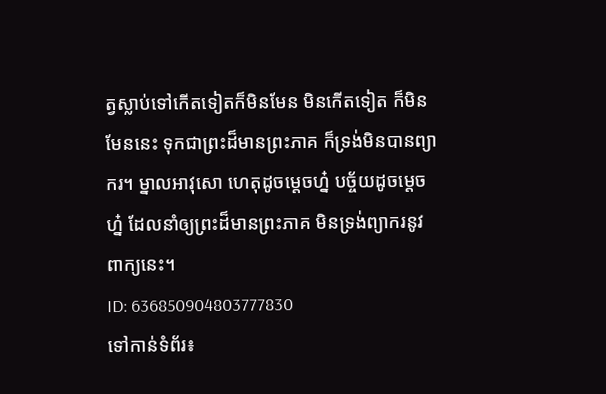ត្វស្លាប់ទៅកើតទៀតក៏មិនមែន មិនកើតទៀត ក៏មិនមែននេះ ទុកជាព្រះដ៏មានព្រះភាគ ក៏ទ្រង់មិនបានព្យាករ។ ម្នាលអាវុសោ ហេតុដូចម្តេចហ្ន៎ បច្ច័យដូចម្តេចហ្ន៎ ដែលនាំឲ្យព្រះដ៏មានព្រះភាគ មិនទ្រង់ព្យាករនូវពាក្យនេះ។
ID: 636850904803777830
ទៅកាន់ទំព័រ៖